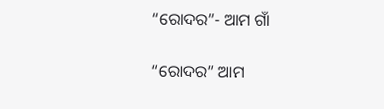“ରୋଦର”- ଆମ ଗାଁ

“ରୋଦର” ଆମ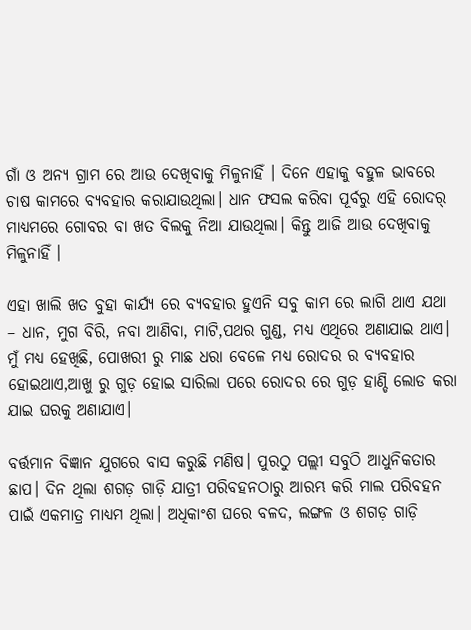ଗାଁ ଓ ଅନ୍ୟ ଗ୍ରାମ ରେ ଆଉ ଦେଖିବାକୁ ମିଳୁନାହିଁ । ଦିନେ ଏହାକୁ ବହୁଳ ଭାବରେ ଚାଷ କାମରେ ବ୍ୟବହାର କରାଯାଉଥିଲା। ଧାନ ଫସଲ କରିବା ପୂର୍ବରୁ ଏହି ରୋଦର୍ ମାଧ୍ୟମରେ ଗୋବର ବା ଖତ ବିଲକୁ ନିଆ ଯାଉଥିଲା। କିନ୍ତୁ ଆଜି ଆଉ ଦେଖିବାକୁ ମିଳୁନାହିଁ ।

ଏହା ଖାଲି ଖତ ବୁହା କାର୍ଯ୍ୟ ରେ ବ୍ୟବହାର ହୁଏନି ସବୁ କାମ ରେ ଲାଗି ଥାଏ ଯଥା – ଧାନ, ମୁଗ ବିରି, ନବା ଆଣିବା, ମାଟି,ପଥର ଗୁଣ୍ଡ, ମଧ୍ୟ ଏଥିରେ ଅଣାଯାଇ ଥାଏ। ମୁଁ ମଧ୍ୟ ହେଖିଛି, ପୋଖରୀ ରୁ ମାଛ ଧରା ବେଳେ ମଧ୍ୟ ରୋଦର ର ବ୍ୟବହାର ହୋଇଥାଏ,ଆଖୁ ରୁ ଗୁଡ଼ ହୋଇ ସାରିଲା ପରେ ରୋଦର ରେ ଗୁଡ଼ ହାଣ୍ଡି ଲୋଡ କରା ଯାଇ ଘରକୁ ଅଣାଯାଏ।

ବର୍ତ୍ତମାନ ବିଜ୍ଞାନ ଯୁଗରେ ବାସ କରୁଛି ମଣିଷ। ପୁରଠୁ ପଲ୍ଲୀ ସବୁଠି ଆଧୁନିକତାର ଛାପ। ଦିନ ଥିଲା ଶଗଡ଼ ଗାଡ଼ି ଯାତ୍ରୀ ପରିବହନଠାରୁ ଆରମ୍ଭ କରି ମାଲ ପରିବହନ ପାଇଁ ଏକମାତ୍ର ମାଧ୍ୟମ ଥିଲା। ଅଧିକାଂଶ ଘରେ ବଳଦ, ଲଙ୍ଗଳ ଓ ଶଗଡ଼ ଗାଡ଼ି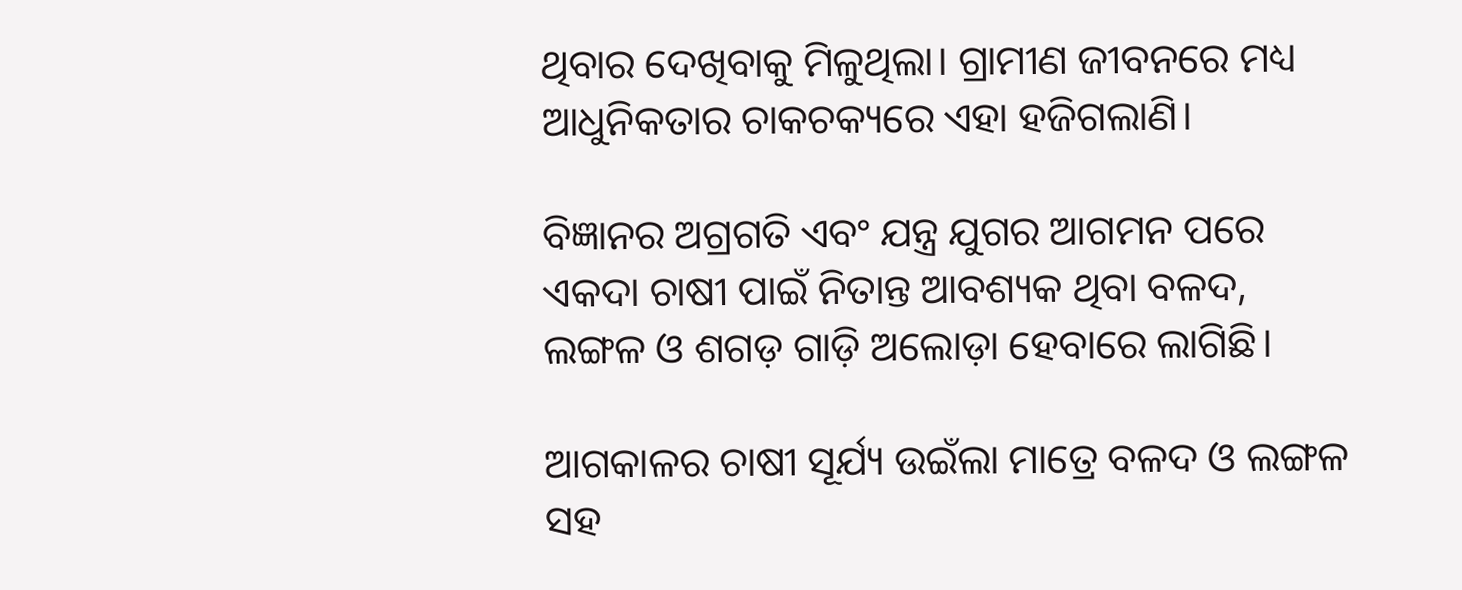ଥିବାର ଦେଖିବାକୁ ମିଳୁଥିଲା। ଗ୍ରାମୀଣ ଜୀବନରେ ମଧ୍ୟ ଆଧୁନିକତାର ଚାକଚକ୍ୟରେ ଏହା ହଜିଗଲାଣି।

ବିଜ୍ଞାନର ଅଗ୍ରଗତି ଏବଂ ଯନ୍ତ୍ର ଯୁଗର ଆଗମନ ପରେ ଏକଦା ଚାଷୀ ପାଇଁ ନିତାନ୍ତ ଆବଶ୍ୟକ ଥିବା ବଳଦ, ଲଙ୍ଗଳ ଓ ଶଗଡ଼ ଗାଡ଼ି ଅଲୋଡ଼ା ହେବାରେ ଲାଗିଛି।

ଆଗକାଳର ଚାଷୀ ସୂର୍ଯ୍ୟ ଉଇଁଲା ମାତ୍ରେ ବଳଦ ଓ ଲଙ୍ଗଳ ସହ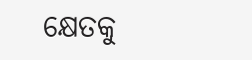କ୍ଷେତକୁ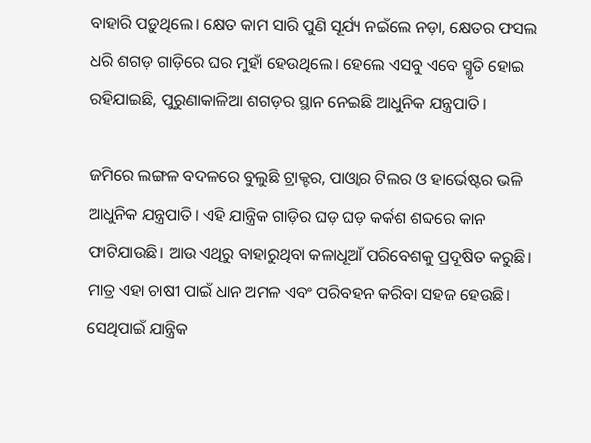ବାହାରି ପଡ଼ୁଥିଲେ। କ୍ଷେତ କାମ ସାରି ପୁଣି ସୂର୍ଯ୍ୟ ନଇଁଲେ ନଡ଼ା, କ୍ଷେତର ଫସଲ ଧରି ଶଗଡ଼ ଗାଡ଼ିରେ ଘର ମୁହାଁ ହେଉଥିଲେ। ହେଲେ ଏସବୁ ଏବେ ସ୍ମୃତି ହୋଇ ରହିଯାଇଛି, ପୁରୁଣାକାଳିଆ ଶଗଡ଼ର ସ୍ଥାନ ନେଇଛି ଆଧୁନିକ ଯନ୍ତ୍ରପାତି।

ଜମିରେ ଲଙ୍ଗଳ ବଦଳରେ ବୁଲୁଛି ଟ୍ରାକ୍ଟର, ପାଓ୍ବାର ଟିଲର ଓ ହାର୍ଭେଷ୍ଟର ଭଳି ଆଧୁନିକ ଯନ୍ତ୍ରପାତି। ଏହି ଯାନ୍ତ୍ରିକ ଗାଡ଼ିର ଘଡ଼ ଘଡ଼ କର୍କଶ ଶବ୍ଦରେ କାନ ଫାଟିଯାଉଛି। ଆଉ ଏଥିରୁ ବାହାରୁଥିବା କଳାଧୂଆଁ ପରିବେଶକୁ ପ୍ରଦୂଷିତ କରୁଛି। ମାତ୍ର ଏହା ଚାଷୀ ପାଇଁ ଧାନ ଅମଳ ଏବଂ ପରିବହନ କରିବା ସହଜ ହେଉଛି। ସେଥିପାଇଁ ଯାନ୍ତ୍ରିକ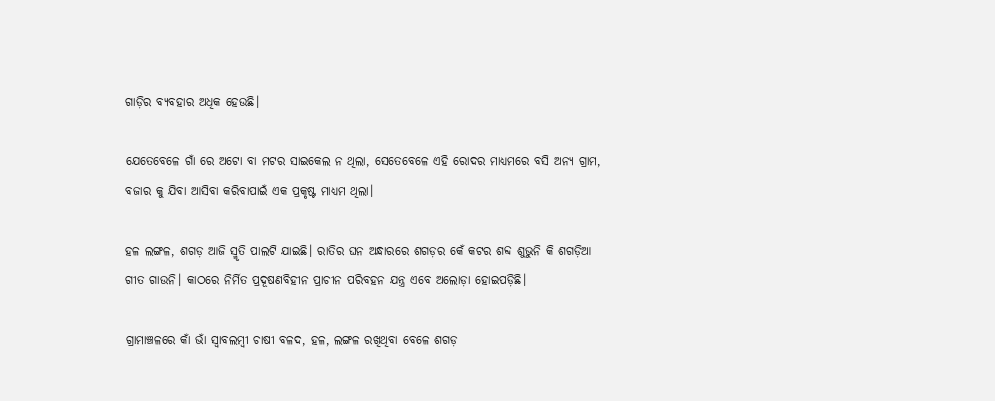ଗାଡ଼ିର ବ୍ୟବହାର ଅଧିକ ହେଉଛି।

ଯେତେବେଳେ ଗାଁ ରେ ଅଟୋ ବା ମଟର ସାଇକେଲ ନ ଥିଲା, ସେତେବେଳେ ଏହି ରୋଦର ମାଧ୍ୟମରେ ବସି ଅନ୍ୟ ଗ୍ରାମ, ବଜାର କୁ ଯିବା ଆସିବା କରିବାପାଇଁ ଏକ ପ୍ରକୃଷ୍ଟ ମାଧ୍ୟମ ଥିଲା।

ହଳ ଲଙ୍ଗଳ, ଶଗଡ଼ ଆଜି ସ୍ମୃତି ପାଲଟି ଯାଇଛି। ରାତିର ଘନ ଅନ୍ଧାରରେ ଶଗଡ଼ର କେଁ କଟର ଶବ୍ଦ ଶୁଭୁନି କି ଶଗଡ଼ିଆ ଗୀତ ଗାଉନି। କାଠରେ ନିର୍ମିତ ପ୍ରଦୂଷଣବିହୀନ ପ୍ରାଚୀନ ପରିବହନ ଯନ୍ତ୍ର ଏବେ ଅଲୋଡ଼ା ହୋଇପଡ଼ିଛି।

ଗ୍ରାମାଞ୍ଚଳରେ କାଁ ଭାଁ ସ୍ବାବଲମ୍ବୀ ଚାଷୀ ବଳଦ, ହଳ, ଲଙ୍ଗଳ ରଖିଥିବା ବେଳେ ଶଗଡ଼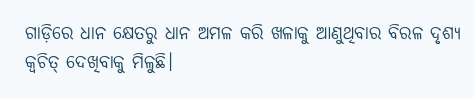ଗାଡ଼ିରେ ଧାନ କ୍ଷେତରୁ ଧାନ ଅମଳ କରି ଖଳାକୁ ଆଣୁଥିବାର ବିରଳ ଦୃଶ୍ୟ କ୍ୱଚିତ୍ ଦେଖିବାକୁ ମିଳୁଛି।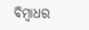ବିମ୍ବାଧର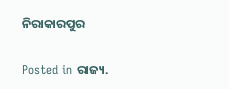ନିରାକାରପୁର

Posted in ରାଜ୍ୟ.